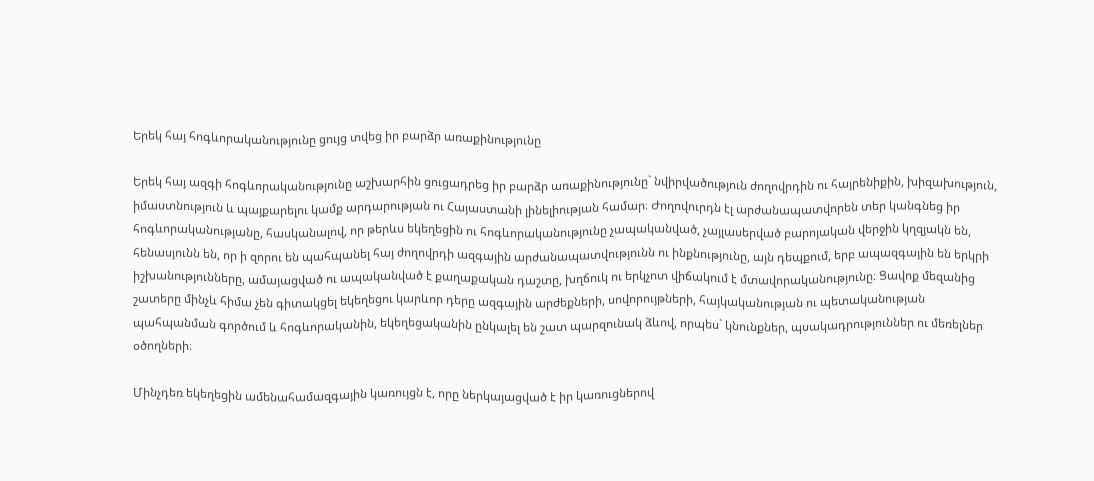Երեկ հայ հոգևորականությունը ցույց տվեց իր բարձր առաքինությունը

Երեկ հայ ազգի հոգևորականությունը աշխարհին ցուցադրեց իր բարձր առաքինությունը` նվիրվածություն ժողովրդին ու հայրենիքին, խիզախություն, իմաստնություն և պայքարելու կամք արդարության ու Հայաստանի լինելիության համար։ Ժողովուրդն էլ արժանապատվորեն տեր կանգնեց իր հոգևորականությանը, հասկանալով, որ թերևս եկեղեցին ու հոգևորականությունը չապականված, չայլասերված բարոյական վերջին կղզյակն են, հենասյունն են, որ ի զորու են պահպանել հայ ժողովրդի ազգային արժանապատվությունն ու ինքնությունը, այն դեպքում, երբ ապազգային են երկրի իշխանությունները, ամայացված ու ապականված է քաղաքական դաշտը, խղճուկ ու երկչոտ վիճակում է մտավորականությունը։ Ցավոք մեզանից շատերը մինչև հիմա չեն գիտակցել եկեղեցու կարևոր դերը ազգային արժեքների, սովորույթների, հայկականության ու պետականության պահպանման գործում և հոգևորականին, եկեղեցականին ընկալել են շատ պարզունակ ձևով, որպես` կնունքներ, պսակադրություններ ու մեռելներ օծողների։

Մինչդեռ եկեղեցին ամենահամազգային կառույցն է, որը ներկայացված է իր կառուցներով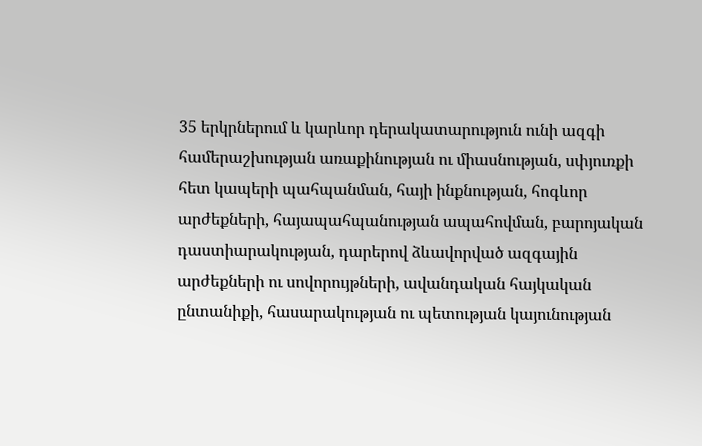35 երկրներում և կարևոր դերակատարություն ունի ազգի համերաշխության առաքինության ու միասնության, սփյուռքի հետ կապերի պահպանման, հայի ինքնության, հոգևոր արժեքների, հայապահպանության ապահովման, բարոյական դաստիարակության, դարերով ձևավորված ազգային արժեքների ու սովորույթների, ավանդական հայկական ընտանիքի, հասարակության ու պետության կայունության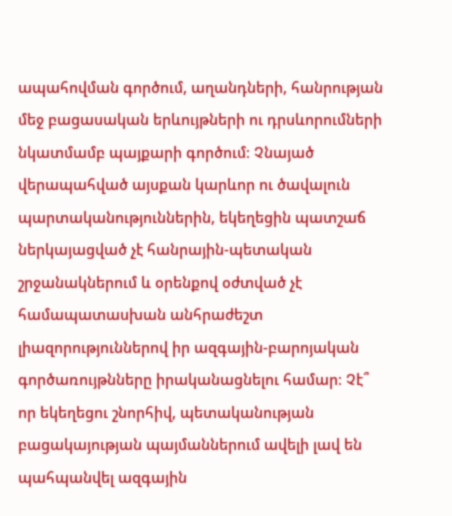ապահովման գործում, աղանդների, հանրության մեջ բացասական երևույթների ու դրսևորումների նկատմամբ պայքարի գործում։ Չնայած վերապահված այսքան կարևոր ու ծավալուն պարտականություններին, եկեղեցին պատշաճ ներկայացված չէ հանրային-պետական շրջանակներում և օրենքով օժտված չէ համապատասխան անհրաժեշտ լիազորություններով իր ազգային-բարոյական գործառույթնները իրականացնելու համար։ Չէ՞ որ եկեղեցու շնորհիվ, պետականության բացակայության պայմաններում ավելի լավ են պահպանվել ազգային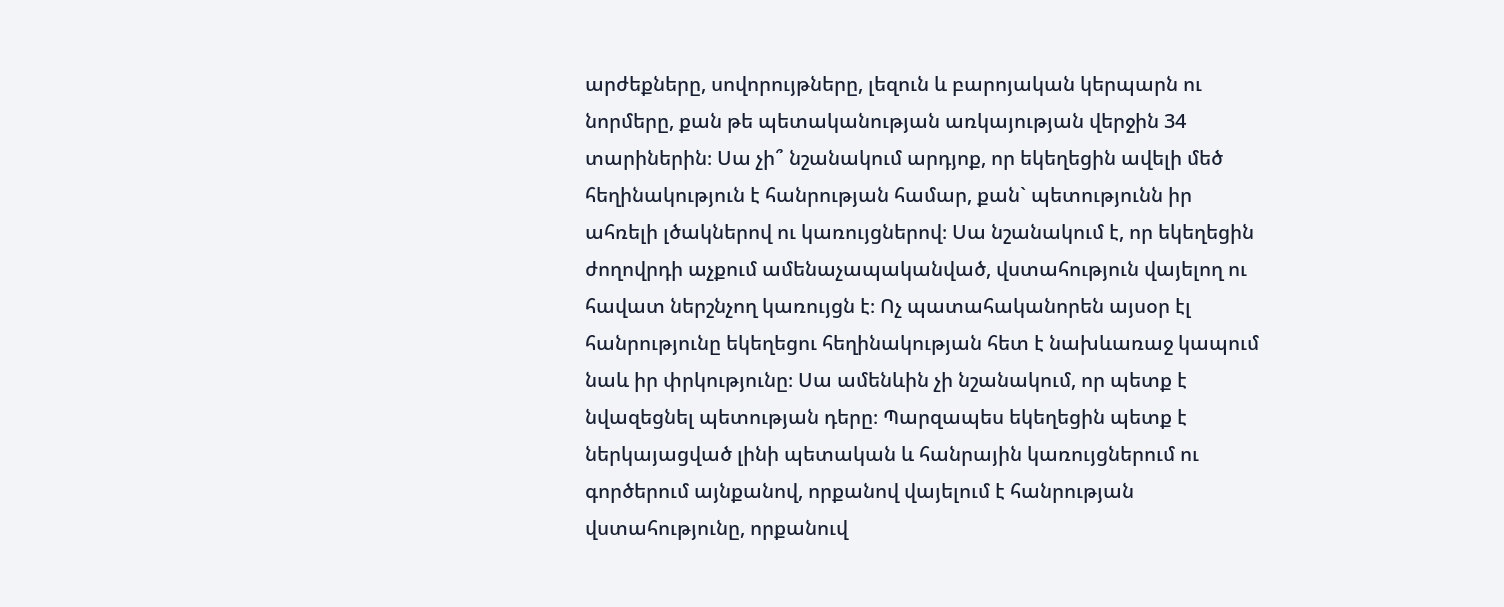արժեքները, սովորույթները, լեզուն և բարոյական կերպարն ու նորմերը, քան թե պետականության առկայության վերջին 34 տարիներին։ Սա չի՞ նշանակում արդյոք, որ եկեղեցին ավելի մեծ հեղինակություն է հանրության համար, քան` պետությունն իր ահռելի լծակներով ու կառույցներով։ Սա նշանակում է, որ եկեղեցին ժողովրդի աչքում ամենաչապականված, վստահություն վայելող ու հավատ ներշնչող կառույցն է։ Ոչ պատահականորեն այսօր էլ հանրությունը եկեղեցու հեղինակության հետ է նախևառաջ կապում նաև իր փրկությունը։ Սա ամենևին չի նշանակում, որ պետք է նվազեցնել պետության դերը։ Պարզապես եկեղեցին պետք է ներկայացված լինի պետական և հանրային կառույցներում ու գործերում այնքանով, որքանով վայելում է հանրության վստահությունը, որքանուվ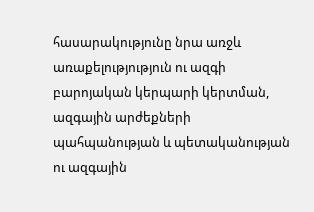հասարակությունը նրա առջև առաքելությություն ու ազգի բարոյական կերպարի կերտման, ազգային արժեքների պահպանության և պետականության ու ազգային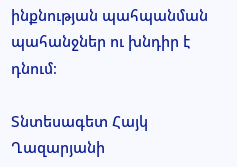ինքնության պահպանման պահանջներ ու խնդիր է դնում։

Տնտեսագետ Հայկ Ղազարյանի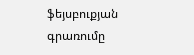ֆեյսբուքյան գրառումը